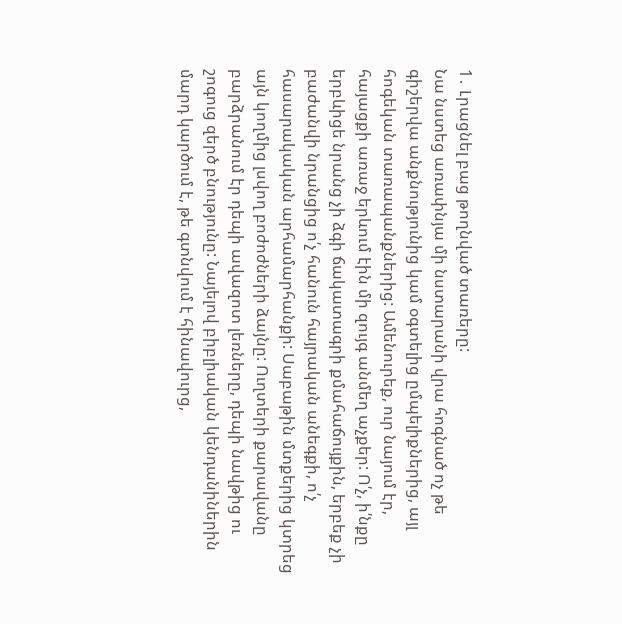1․ Լրացնել բաց թողնված տառերը:
Նա նստեց առափնյա մի նստարանի վրա հոգնած ոչ թե գիշերվա անքնությունից կամ օգտելից ըմպելիքներից, այլ հոգեկան տառապանքներից: Ամենուրեք, ուր նայում էր, հայացքի առաջ երևում էին մի զույգ անմեղ աչքեր: Ո՛չ, ի՛նքը երբևիցե նրանց չի ձգի ճակատագրի քմահաճույքին, երբեք չի բաժանվի նրանցից ո՛չ հանուն հայրական անեգքի, ո՛չ հասարակական արհամարհանքի: Սաբաթին մտքերից կտրեց այն կողմից լսվող բոժոժների ձայնը: Ուղտերի քարավանը բարձրանում էր դեպի ավազոտ լեռները, դեպի նավթից ու շոգուց զերծ բնությունը: Նայելով բիբլիական կենդանիներին մարդ կարծում է, թե գտնվում է հինավուրց,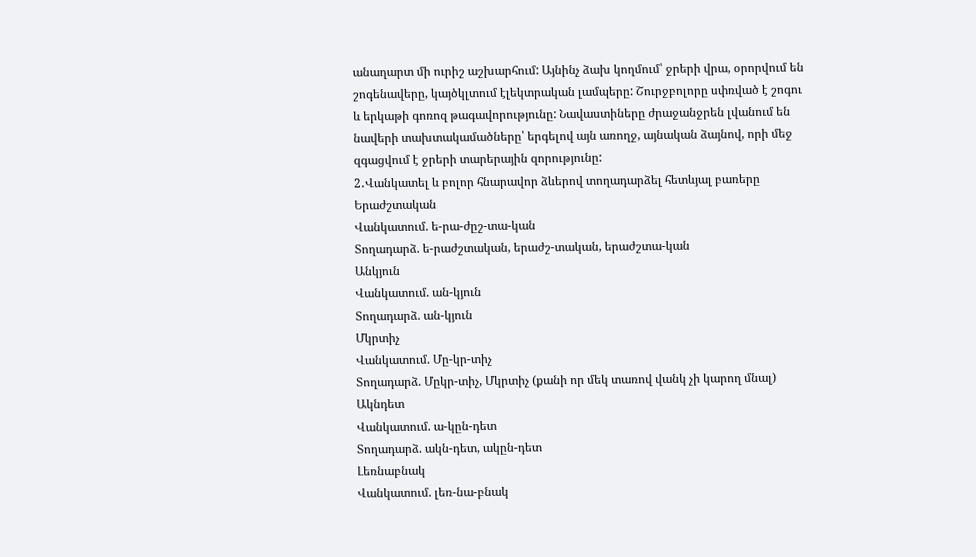անաղարտ մի ուրիշ աշխարհում: Այնինչ ձախ կողմում՝ ջրերի վրա, օրորվում են շոգենավերը, կայծկլտում էլեկտրական լամպերը: Շուրջբոլորը սփռված է շոգու և երկաթի գոռոզ թագավորությունը: Նավաստիները ժրաջանջրեն լվանում են նավերի տախտակամածները՝ երգելով այն առողջ, այնական ձայնով, որի մեջ զգացվում է ջրերի տարերային զորությունը:
2․Վանկատել և բոլոր հնարավոր ձևերով տողադարձել հետևյալ բառերը
Երաժշտական
Վանկատում. ե-րա-ժըշ-տա-կան
Տողադարձ. ե-րաժշտական, երաժշ-տական, երաժշտա-կան
Անկյուն
Վանկատում. ան-կյուն
Տողադարձ. ան-կյուն
Մկրտիչ
Վանկատում. Մը-կր-տիչ
Տողադարձ. Մըկր-տիչ, Մկրտիչ (քանի որ մեկ տառով վանկ չի կարող մնալ)
Ակնդետ
Վանկատում. ա-կըն-դետ
Տողադարձ. ակն-դետ, ակըն-դետ
Լեռնաբնակ
Վանկատում. լեռ-նա-բնակ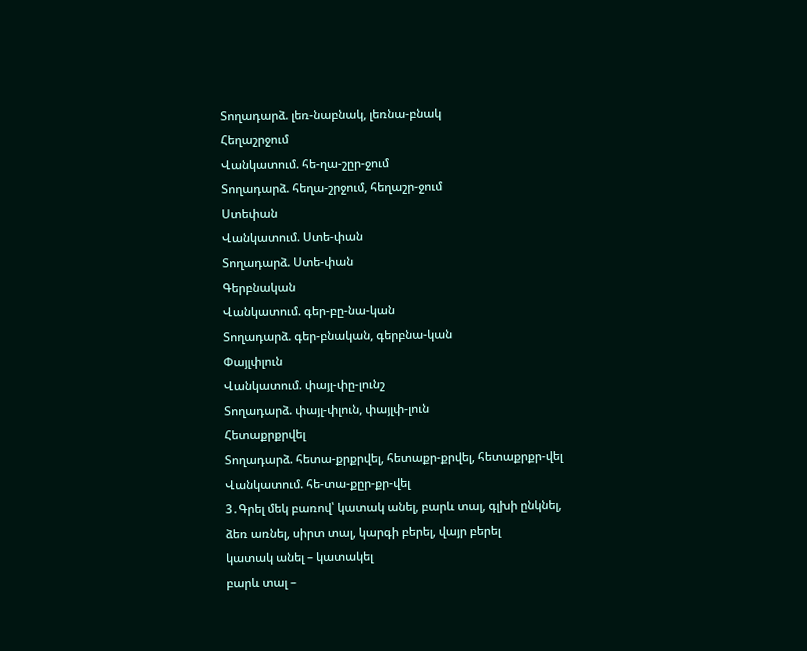Տողադարձ. լեռ-նաբնակ, լեռնա-բնակ
Հեղաշրջում
Վանկատում. հե-ղա-շըր-ջում
Տողադարձ. հեղա-շրջում, հեղաշր-ջում
Ստեփան
Վանկատում. Ստե-փան
Տողադարձ. Ստե-փան
Գերբնական
Վանկատում. գեր-բը-նա-կան
Տողադարձ. գեր-բնական, գերբնա-կան
Փայլփլուն
Վանկատում. փայլ-փը-լունշ
Տողադարձ. փայլ-փլուն, փայլփ-լուն
Հետաքրքրվել
Տողադարձ. հետա-քրքրվել, հետաքր-քրվել, հետաքրքր-վել
Վանկատում. հե-տա-քըր-քր-վել
3․Գրել մեկ բառով՝ կատակ անել, բարև տալ, գլխի ընկնել, ձեռ առնել, սիրտ տալ, կարգի բերել, վայր բերել
կատակ անել – կատակել
բարև տալ –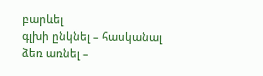բարևել
գլխի ընկնել – հասկանալ
ձեռ առնել –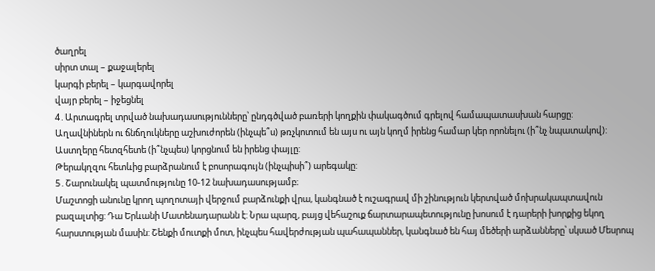ծաղրել
սիրտ տալ – քաջալերել
կարգի բերել – կարգավորել
վայր բերել – իջեցնել
4․Արտագրել տրված նախադասությունները՝ ընդգծված բառերի կողքին փակագծում գրելով համապատասխան հարցը:
Աղավնիներն ու ճնճղուկները աշխուժորեն (ինչպե՞ս) թռչկոտում են այս ու այն կողմ իրենց համար կեր որոնելու (ի՞նչ նպատակով):
Աստղերը հետզհետե (ի՞նչպես) կորցնում են իրենց փայլը:
Թերակղզու հետևից բարձրանում է բոսորագույն (ինչպիսի՞) արեգակը:
5․Շարունակել պատմությունը 10-12 նախադասությամբ։
Մաշտոցի անունը կրող պողոտայի վերջում բարձունքի վրա, կանգնած է ուշագրավ մի շինություն կերտված մոխրակապտավուն բազալտից: Դա Երևանի Մատենադարանն է: Նրա պարզ, բայց վեհաշուք ճարտարապետությունը խոսում է դարերի խորքից եկող հարստության մասին: Շենքի մուտքի մոտ, ինչպես հավերժության պահապաններ, կանգնած են հայ մեծերի արձանները՝ սկսած Մեսրոպ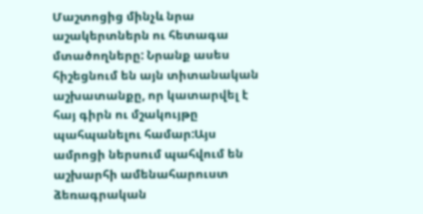Մաշտոցից մինչև նրա աշակերտներն ու հետագա մտածողները: Նրանք ասես հիշեցնում են այն տիտանական աշխատանքը, որ կատարվել է հայ գիրն ու մշակույթը պահպանելու համար:Այս ամրոցի ներսում պահվում են աշխարհի ամենահարուստ ձեռագրական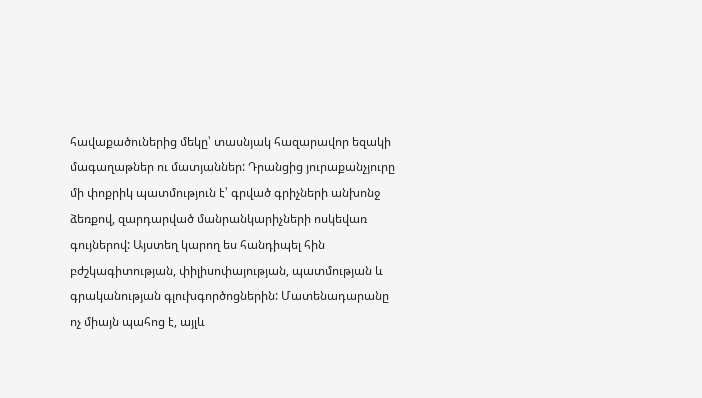հավաքածուներից մեկը՝ տասնյակ հազարավոր եզակի մագաղաթներ ու մատյաններ: Դրանցից յուրաքանչյուրը մի փոքրիկ պատմություն է՝ գրված գրիչների անխոնջ ձեռքով, զարդարված մանրանկարիչների ոսկեվառ գույներով: Այստեղ կարող ես հանդիպել հին բժշկագիտության, փիլիսոփայության, պատմության և գրականության գլուխգործոցներին: Մատենադարանը ոչ միայն պահոց է, այլև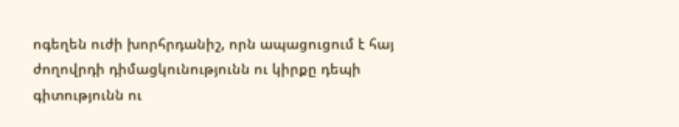ոգեղեն ուժի խորհրդանիշ, որն ապացուցում է հայ ժողովրդի դիմացկունությունն ու կիրքը դեպի գիտությունն ու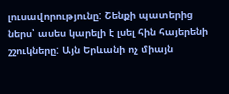լուսավորությունը: Շենքի պատերից ներս՝ ասես կարելի է լսել հին հայերենի շշուկները: Այն Երևանի ոչ միայն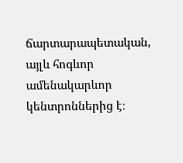ճարտարապետական, այլև հոգևոր ամենակարևոր կենտրոններից է։